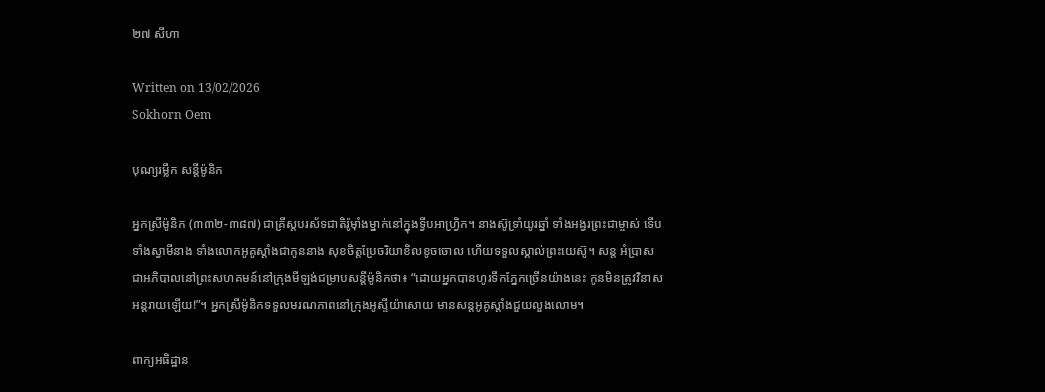២៧ សីហា

Written on 13/02/2026
Sokhorn Oem

បុណ្យរម្លឹក សន្តីម៉ូនិក

អ្នកស្រីម៉ូនិក (៣៣២-៣៨៧) ជាគ្រីស្តបរស័ទជាតិរ៉ូម៉ាំងម្នាក់នៅក្នុងទ្វីបអាហ្វ្រិក។ នាងស៊ូទ្រាំយូរឆ្នាំ ទាំងអង្វរព្រះជាម្ចាស់ ទើបទាំងស្វាមីនាង ទាំងលោកអូគូស្តាំងជាកូននាង សុខចិត្តប្រែចរិយាខិលខូចចោល ហើយទទួលស្គាល់ព្រះយេស៊ូ។ សន្ត អំប្រាស ជាអភិបាលនៅព្រះសហគមន៍នៅក្រុងមីឡង់ជម្រាបសន្តីម៉ូនិកថា៖ “ដោយអ្នកបានហូរទឹកភ្នែកច្រើនយ៉ាងនេះ កូនមិនត្រូវវិនាសអន្តរាយឡើយ!”។ អ្នកស្រីម៉ូនិកទទួលមរណភាពនៅក្រុងអូស្ទីយ៉ាសោយ មានសន្តអូគូស្តាំងជួយលួងលោម។

ពាក្យអធិដ្ឋាន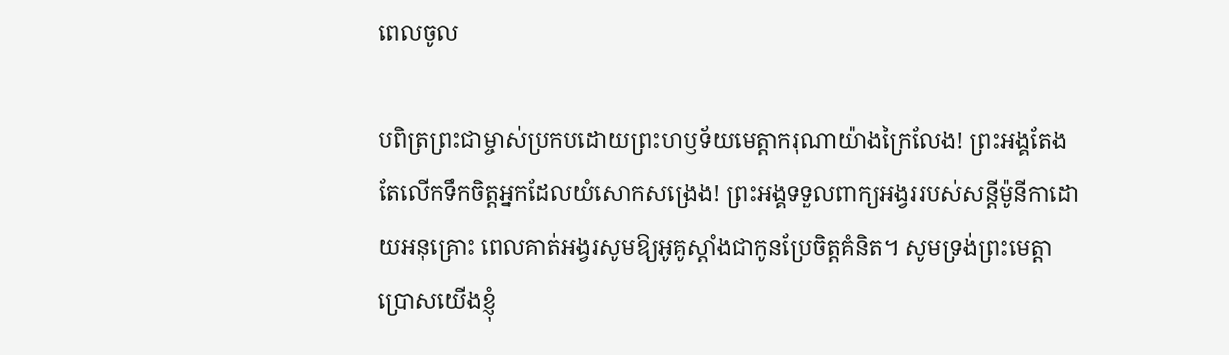ពេលចូល

បពិត្រព្រះជាម្ចាស់ប្រកបដោយព្រះហឫទ័យមេត្តាករុណាយ៉ាងក្រៃលែង! ព្រះអង្គតែងតែលើកទឹកចិត្តអ្នកដែលយំសោកសង្រេង! ព្រះអង្គទទួលពាក្យអង្វររបស់សន្តីម៉ូនីកាដោយអនុគ្រោះ ពេលគាត់អង្វរសូមឱ្យអូគូស្តាំងជាកូនប្រែចិត្តគំនិត។ សូមទ្រង់ព្រះមេត្តាប្រោសយើងខ្ញុំ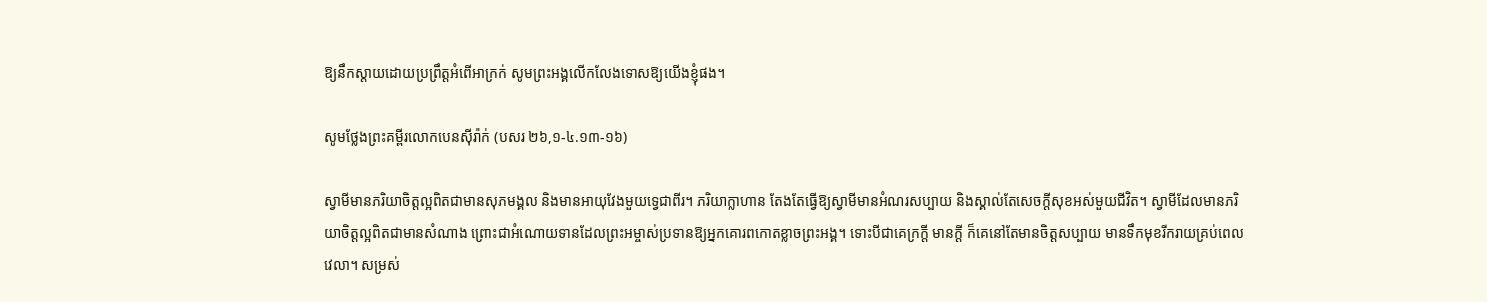ឱ្យនឹកស្តាយដោយប្រព្រឹត្តអំពើអាក្រក់ សូមព្រះអង្គលើកលែងទោសឱ្យយើងខ្ញុំផង។

សូមថ្លែងព្រះគម្ពីរលោកបេនស៊ីរ៉ាក់ (បសរ ២៦,១-៤.១៣-១៦)

ស្វាមីមានភរិយាចិត្តល្អពិតជាមានសុភមង្គល និងមានអាយុវែងមួយទ្វេជាពីរ។ ភរិយាក្លាហាន តែងតែធ្វើឱ្យស្វាមីមានអំណរសប្បាយ និងស្គាល់តែសេចក្តី‌សុខអស់មួយជីវិត។ ស្វាមីដែលមានភរិយាចិត្តល្អពិតជាមានសំណាង ព្រោះជាអំណោយទានដែលព្រះ‌អម្ចាស់ប្រទានឱ្យអ្នកគោរពកោតខ្លាចព្រះ‌អង្គ។ ទោះបីជាគេក្រក្តី មានក្តី ក៏គេនៅតែមានចិត្តសប្បាយ មានទឹកមុខរីករាយគ្រប់ពេលវេលា។ សម្រស់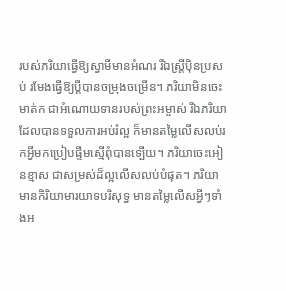របស់ភរិយាធ្វើឱ្យស្វាមីមានអំណរ រីឯស្រ្តីប៉ិនប្រសប់ រមែងធ្វើឱ្យប្តីបានចម្រុងចម្រើន។ ភរិយាមិនចេះមាត់ក ជាអំណោយទានរបស់ព្រះ‌អម្ចាស់ រីឯភរិយាដែលបានទទួលការអប់រំល្អ ក៏មានតម្លៃលើសលប់រកអ្វីមកប្រៀបផ្ទឹមស្មើពុំបានទ្បើយ។ ភរិយាចេះអៀនខ្មាស ជាសម្រស់ដ៏ល្អលើសលប់បំផុត។ ភរិយាមានកិរិយាមារយាទបរិសុទ្ធ មានតម្លៃលើសអ្វីៗទាំងអ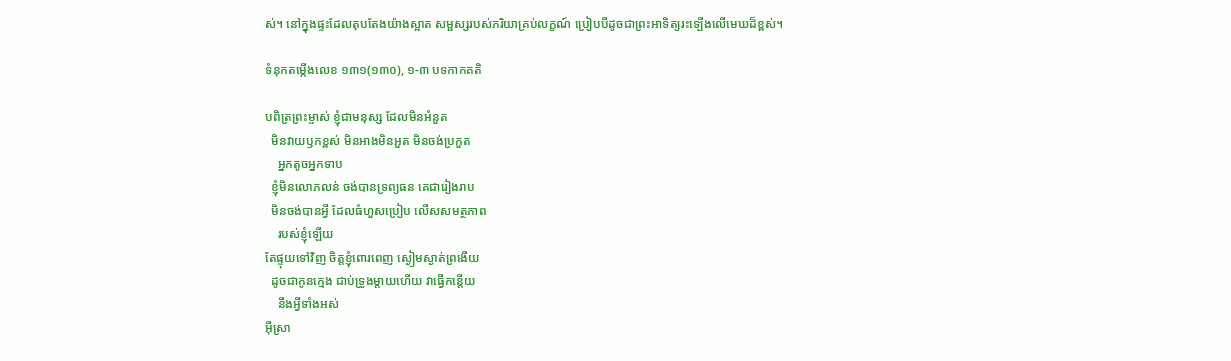ស់។ នៅក្នុងផ្ទះដែលតុបតែងយ៉ាងស្អាត សម្ផស្សរបស់ភរិយាគ្រប់លក្ខណ៍ ប្រៀបបីដូចជាព្រះ‌អាទិត្យរះទ្បើងលើមេឃដ៏ខ្ពស់។

ទំនុកតម្កើងលេខ ១៣១(១៣០), ១-៣ បទកាកគតិ

បពិត្រព្រះម្ចាស់ ខ្ញុំជាមនុស្ស ដែលមិនអំនួត
  មិនវាយឫកខ្ពស់ មិនអាងមិនអួត មិនចង់ប្រកួត
    អ្នកតូចអ្នកទាប
  ខ្ញុំមិនលោភលន់ ចង់បានទ្រព្យធន គេជារៀងរាប
  មិនចង់បានអ្វី ដែលធំហួសប្រៀប លើសសមត្ថភាព
    របស់ខ្ញុំឡើយ
តែផ្ទុយទៅវិញ ចិត្តខ្ញុំពោរពេញ ស្ងៀមស្ងាត់ព្រងើយ
  ដូចជាកូនក្មេង ជាប់ទ្រូងម្តាយហើយ វាធ្វើកន្តើយ
    នឹងអ្វីទាំងអស់
អ៊ីស្រា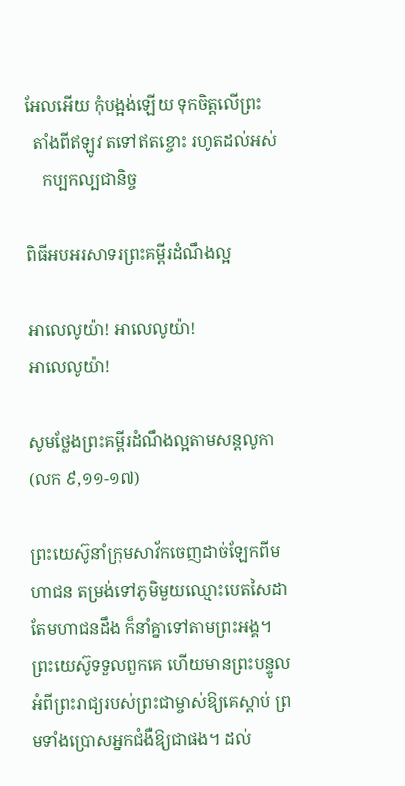អែលអើយ កុំបង្អង់ឡើយ ទុកចិត្តលើព្រះ
  តាំងពីឥឡូវ តទៅឥតខ្ចោះ រហូតដល់អស់
    កប្បកល្បជានិច្ច

ពិធីអបអរសាទរព្រះគម្ពីរដំណឹងល្អ

អាលេលូយ៉ា! អាលេលូយ៉ា!
អាលេលូយ៉ា!

សូមថ្លែងព្រះគម្ពីរដំណឹងល្អតាមសន្តលូកា (លក ៩,១១-១៧)

ព្រះ‌យេស៊ូនាំក្រុមសាវ័កចេញដាច់ឡែកពីមហា‌ជន តម្រង់ទៅភូមិមួយឈ្មោះបេត‌សៃដា តែមហា‌ជនដឹង ក៏នាំគ្នាទៅតាមព្រះ‌អង្គ។ ព្រះ‌យេស៊ូទទួលពួកគេ ហើយមានព្រះ‌បន្ទូលអំពីព្រះ‌រាជ្យរបស់ព្រះ‌ជាម្ចាស់ឱ្យគេស្ដាប់ ព្រមទាំងប្រោសអ្នកជំងឺឱ្យជាផង។ ដល់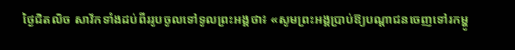ថ្ងៃជិតលិច សាវ័កទាំងដប់‌ពីររូបចូលទៅទូលព្រះ‌អង្គថា៖ «សូមព្រះ‌អង្គប្រាប់ឱ្យបណ្ដា‌ជនចេញទៅរកម្ហូ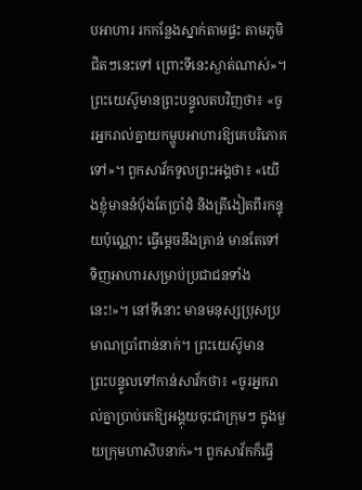បអាហារ រកកន្លែងស្នាក់តាមផ្ទះ តាមភូមិជិតៗនេះទៅ ព្រោះទីនេះស្ងាត់ណាស់»។ ព្រះ‌យេស៊ូមានព្រះ‌បន្ទូលតបវិញថា៖ «ចូរអ្នករាល់គ្នាយកម្ហូបអាហារឱ្យគេបរិភោគទៅ»។ ពួកសាវ័កទូលព្រះ‌អង្គថា៖ «យើងខ្ញុំមាននំបុ័ងតែប្រាំដុំ និងត្រី‌ងៀតពីរកន្ទុយប៉ុណ្ណោះ ធ្វើម្ដេចនឹងគ្រាន់ មានតែទៅទិញអាហារសម្រាប់ប្រជាជនទាំងនេះ!»។ នៅទីនោះ មានមនុស្សប្រុសប្រមាណប្រាំ‌ពាន់នាក់។ ព្រះ‌យេស៊ូមានព្រះ‌បន្ទូលទៅកាន់សាវ័កថា៖ «ចូរអ្នករាល់គ្នាប្រាប់គេឱ្យអង្គុយចុះជាក្រុមៗ ក្នុងមួយក្រុមហា‌សិបនាក់»។ ពួកសាវ័កក៏ធ្វើ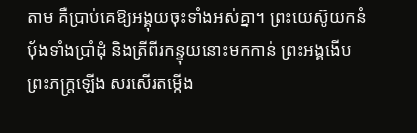តាម គឺប្រាប់គេឱ្យអង្គុយចុះទាំងអស់គ្នា។ ព្រះ‌យេស៊ូយកនំបុ័ងទាំងប្រាំដុំ និងត្រីពីរកន្ទុយនោះមកកាន់ ព្រះ‌អង្គងើបព្រះ‌ភក្ត្រឡើង សរសើរតម្កើង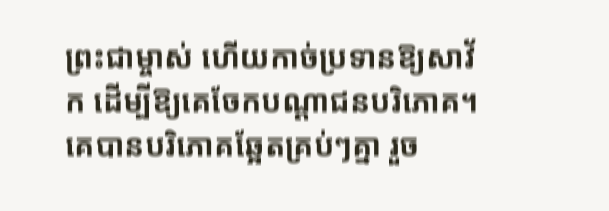ព្រះ‌ជាម្ចាស់ ហើយកាច់ប្រទានឱ្យសាវ័ក ដើម្បីឱ្យគេចែកបណ្ដា‌ជនបរិភោគ។ គេបានបរិភោគឆ្អែតគ្រប់ៗគ្នា រួច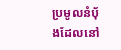ប្រមូលនំបុ័ងដែលនៅ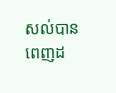សល់បានពេញដ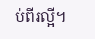ប់‌ពីរល្អី។